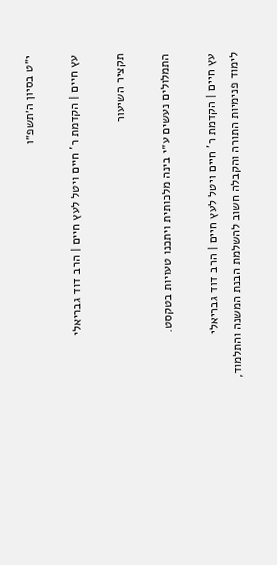י״ט בסיון ה׳תשפ״ו

עץ חיים | הקדמת ר' חיים ויטל לעץ חיים | הרב דוד גבריאלי

תקציר השיעור

התמלולים נעשים ע״י בינה מלכותית ויתכנו טעויות בטקסט.

עץ חיים | הקדמת ר' חיים ויטל לעץ חיים | הרב דוד גבריאלי
לימוד פנימיות התורה והקבלה חשוב להשלמת הבנת המשנה והתלמוד,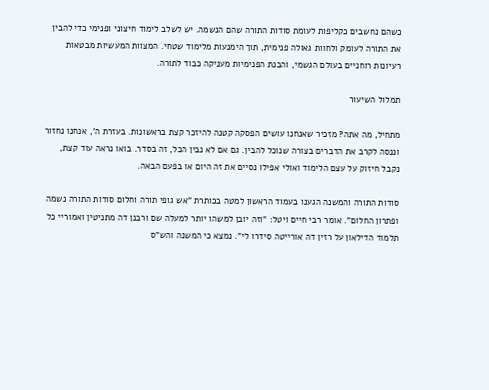כשהם נחשבים כקליפות לעומת סודות התורה שהם הנשמה. יש לשלב לימוד חיצוני ופנימי כדי להבין את התורה לעומק ולחוות גאולה פנימית, תוך הימנעות מלימוד שטחי. המצוות המעשיות מבטאות רעיונות רוחניים בעולם הגשמי, והבנת הפנימיות מעניקה כבוד לתורה.

תמלול השיעור

מתחיל, מה אתה? מזכיר שאנחנו עושים הפסקה קטנה להיזכר קצת בראשונות. בעזרת ה', אנחנו נחזור וננסה לקרב את הדברים בצורה שנוכל להבין. גם אם לא נבין הכל, זה בסדר. בואו נראה עוד קצת, נקבל חיזוק על עצם הלימוד ואולי אפילו נסיים את זה היום או בפעם הבאה.

סודות התורה והמשנה הגענו בעמוד הראשון למטה בכותרת "אש גופי תורה וחלום סודות התורה נשמה ופתרון החלום". אומר רבי חיים ויטל: "וזה יובן למשהו יותר למעלה שם ורבנן דה מתניטין ואמוריי כל תלמוד הדילאון על רזין דה אורייטה סידרו לי". נמצא כי המשנה והש"ס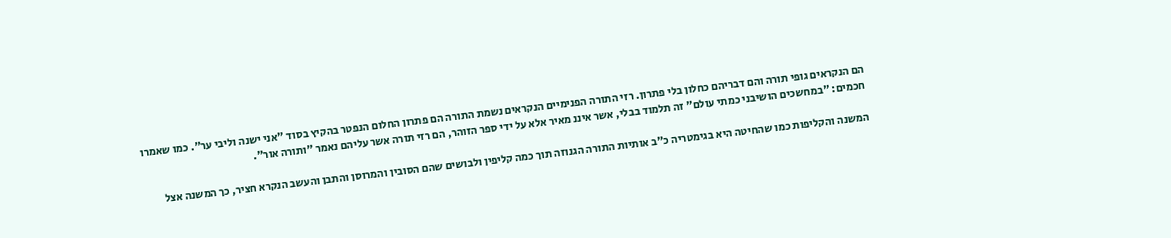הם הנקראים גופי תורה והם דבריהם כחלון בלי פתרון. רזי התורה הפנימיים הנקראים נשמת התורה הם פתרון החלום הנפטר בהקיץ בסוד "אני ישנה וליבי ער". כמו שאמרו חכמים: "במחשכים הושיבני כמתי עולם" זה תלמוד בבלי, אשר איננ מאיר אלא על ידי ספר הזוהר, הם רזי תורה אשר עליהם נאמר "ותורה אור".

המשנה והקליפות כמו שהחיטה היא בגימטריה כ"ב אותיות התורה הגנוזה תוך כמה קליפין ולבושים שהם הסובין והמרוסן והתבן והעשב הנקרא חציר, כך המשנה אצל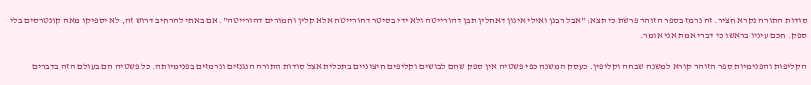סודות התורה נקרא חציר. זה נרמז בספר הזוהר פרשת כי תצא: "אבל רבנן ואילי אינון דאחלין תבן דהורייטה ולא ידי בסיטר דהורייטה אלא קלין וחמורים דהורייטה". אם באתי להרחיב דרוש זה, לא יספיקו מאה קונטרסים בלי ספק. חכם עיניו בראשו כי דברי אמת אני אומר.

הקליפות והפנימיות ספר הזוהר קורא למשנה שבחה וקליפין. כעסק המשנה כפי פשטיה אין ספק שהם לבושים וקליפים חיצוניים בתכלית אצל סודות התורה הנגנזים ונרמזים בפנימיותה. כל פשטיה הם בעולם הזה בדברים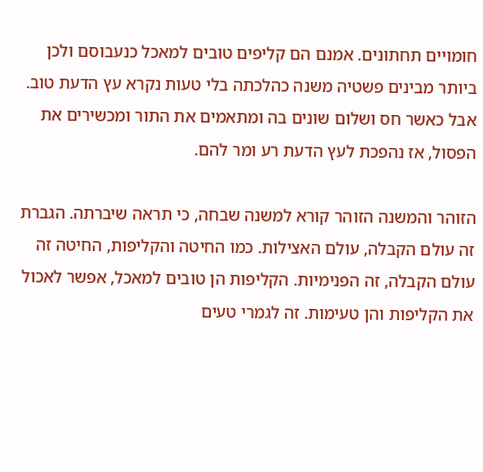חומויים תחתונים. אמנם הם קליפים טובים למאכל כנעבוסם ולכן ביותר מבינים פשטיה משנה כהלכתה בלי טעות נקרא עץ הדעת טוב. אבל כאשר חס ושלום שונים בה ומתאמים את התור ומכשירים את הפסול, אז נהפכת לעץ הדעת רע ומר להם.

הזוהר והמשנה הזוהר קורא למשנה שבחה, כי תראה שיברתה. הגברת זה עולם הקבלה, עולם האצילות. כמו החיטה והקליפות, החיטה זה עולם הקבלה, זה הפנימיות. הקליפות הן טובים למאכל, אפשר לאכול את הקליפות והן טעימות. זה לגמרי טעים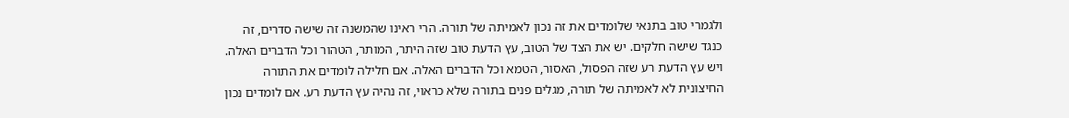ולגמרי טוב בתנאי שלומדים את זה נכון לאמיתה של תורה. הרי ראינו שהמשנה זה שישה סדרים, זה כנגד שישה חלקים. יש את הצד של הטוב, עץ הדעת טוב שזה היתר, המותר, הטהור וכל הדברים האלה. ויש עץ הדעת רע שזה הפסול, האסור, הטמא וכל הדברים האלה. אם חלילה לומדים את התורה החיצונית לא לאמיתה של תורה, מגלים פנים בתורה שלא כראוי, זה נהיה עץ הדעת רע. אם לומדים נכון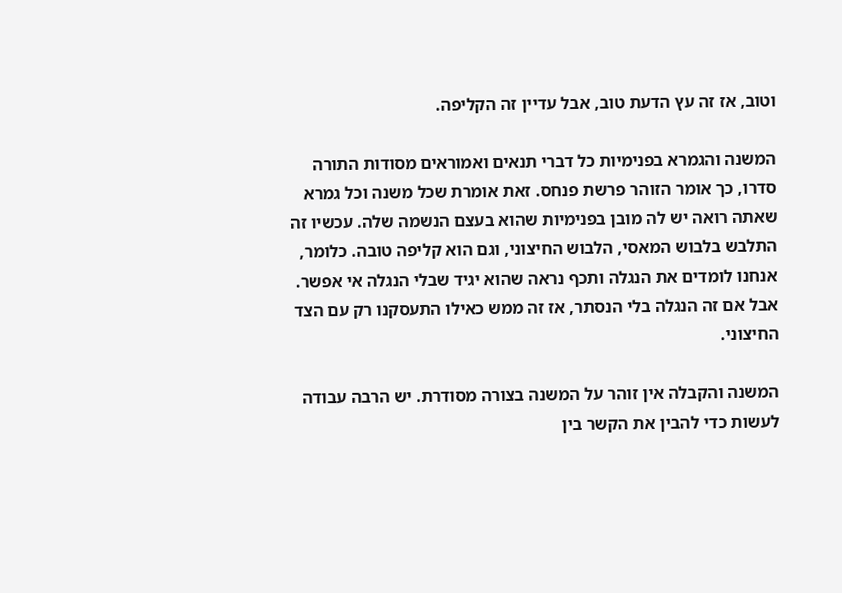וטוב, אז זה עץ הדעת טוב, אבל עדיין זה הקליפה.

המשנה והגמרא בפנימיות כל דברי תנאים ואמוראים מסודות התורה סדרו, כך אומר הזוהר פרשת פנחס. זאת אומרת שכל משנה וכל גמרא שאתה רואה יש לה מובן בפנימיות שהוא בעצם הנשמה שלה. עכשיו זה התלבש בלבוש המאסי, הלבוש החיצוני, וגם הוא קליפה טובה. כלומר, אנחנו לומדים את הנגלה ותכף נראה שהוא יגיד שבלי הנגלה אי אפשר. אבל אם זה הנגלה בלי הנסתר, אז זה ממש כאילו התעסקנו רק עם הצד החיצוני.

המשנה והקבלה אין זוהר על המשנה בצורה מסודרת. יש הרבה עבודה לעשות כדי להבין את הקשר בין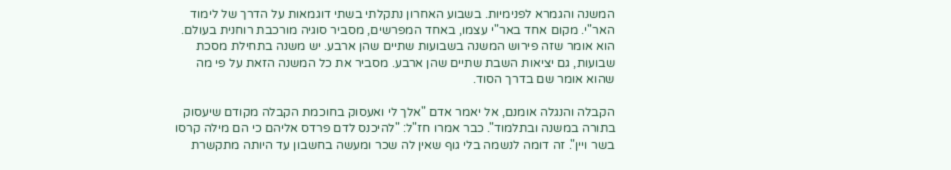המשנה והגמרא לפנימיות. בשבוע האחרון נתקלתי בשתי דוגמאות על הדרך של לימוד האר"י. מקום אחד באר"י עצמו, באחד המפרשים, מסביר סוגיה מורכבת רוחנית בעולם. הוא אומר שזה פירוש המשנה בשבועות שתיים שהן ארבע. יש משנה בתחילת מסכת שבועות, גם יציאות השבת שתיים שהן ארבע. מסביר את כל המשנה הזאת על פי מה שהוא אומר שם בדרך הסוד.

הקבלה והנגלה אומנם, אל יאמר אדם "אלך לי ואעסוק בחוכמת הקבלה מקודם שיעסוק בתורה במשנה ובתלמוד". כבר אמרו חז"ל: "להיכנס לדם פרדס אליהם כי הם מילה קרסו בשר ויין". זה דומה לנשמה בלי גוף שאין לה שכר ומעשה בחשבון עד היותה מתקשרת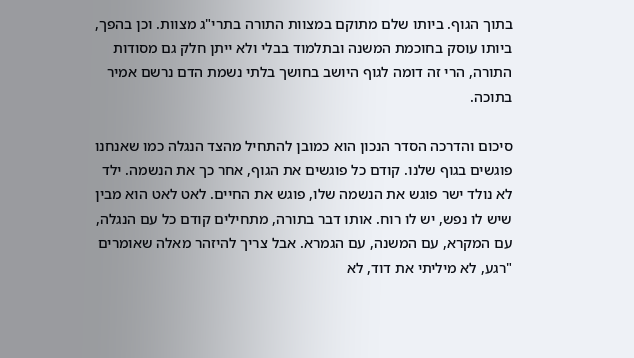בתוך הגוף. ביותו שלם מתוקם במצוות התורה בתרי"ג מצוות. וכן בהפך, ביותו עוסק בחוכמת המשנה ובתלמוד בבלי ולא ייתן חלק גם מסודות התורה, הרי זה דומה לגוף היושב בחושך בלתי נשמת הדם נרשם אמיר בתוכה.

סיכום והדרכה הסדר הנכון הוא כמובן להתחיל מהצד הנגלה כמו שאנחנו פוגשים בגוף שלנו. קודם כל פוגשים את הגוף, אחר כך את הנשמה. ילד לא נולד ישר פוגש את הנשמה שלו, פוגש את החיים. לאט לאט הוא מבין שיש לו נפש, יש לו רוח. אותו דבר בתורה, מתחילים קודם כל עם הנגלה, עם המקרא, עם המשנה, עם הגמרא. אבל צריך להיזהר מאלה שאומרים "רגע, לא מיליתי את דוד, לא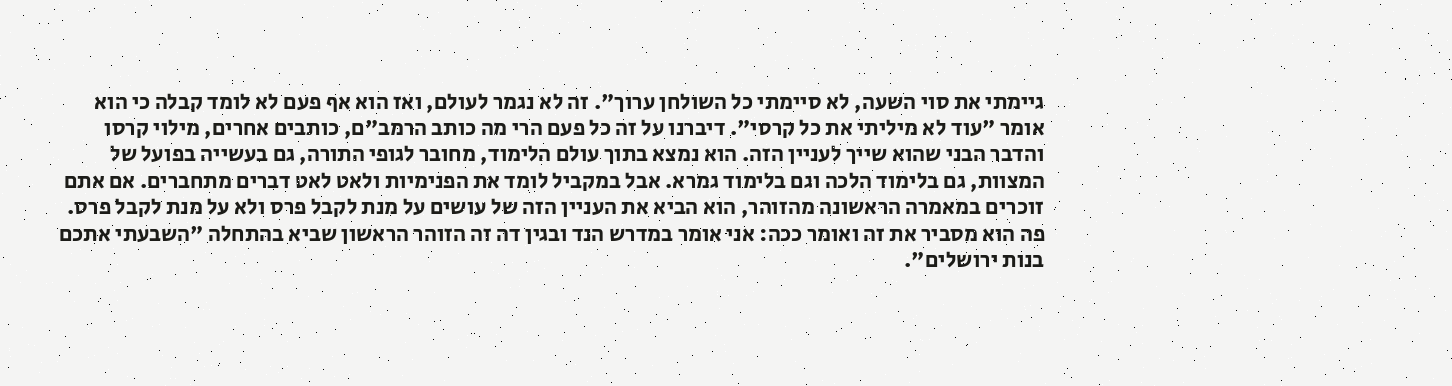גיימתי את סוי השעה, לא סיימתי כל השולחן ערוך". זה לא נגמר לעולם, ואז הוא אף פעם לא לומד קבלה כי הוא אומר "עוד לא מיליתי את כל קרסי". דיברנו על זה כל פעם הרי מה כותב הרמב"ם, כותבים אחרים, מילוי קרסו והדבר הבני שהוא שייך לעניין הזה. הוא נמצא בתוך עולם הלימוד, מחובר לגופי התורה, גם בעשייה בפועל של המצוות, גם בלימוד הלכה וגם בלימוד גמרא. אבל במקביל לומד את הפנימיות ולאט לאט דברים מתחברים. אם אתם זוכרים במאמרה הראשונה מהזוהר, הוא הביא את העניין הזה של עושים על מנת לקבל פרס ולא על מנת לקבל פרס. פה הוא מסביר את זה ואומר ככה: אני אומר במדרש הנד ובגין דה זה הזוהר הראשון שביא בהתחלה "השבעתי אתכם בנות ירושלים".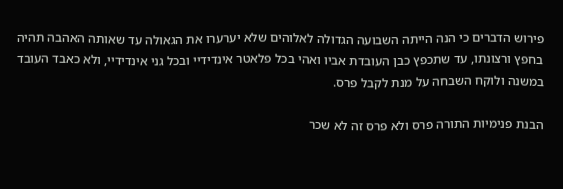פירוש הדברים כי הנה הייתה השבועה הגדולה לאלוהים שלא יערערו את הגאולה עד שאותה האהבה תהיה בחפץ ורצונתו, עד שתכפץ כבן העובדת אביו ואהי בכל פלאטר אינדידיי ובכל גני אינדידיי, ולא כאבד העובד במשנה ולוקח השבחה על מנת לקבל פרס.

הבנת פנימיות התורה פרס ולא פרס זה לא שכר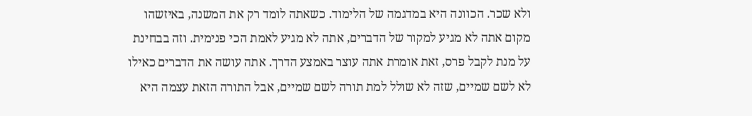ולא שכר. הכוונה היא במדגמה של הלימוד. כשאתה לומד רק את המשנה, באיזשהו מקום אתה לא מגיע למקור של הדברים, אתה לא מגיע לאמת הכי פנימית. וזה בבחינת על מנת לקבל פרס, זאת אומרת אתה עוצר באמצע הדרך. אתה עושה את הדברים כאילו לא לשם שמיים, שזה לא שולל למת תורה לשם שמיים, אבל התורה הזאת עצמה היא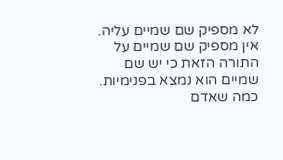לא מספיק שם שמיים עליה. אין מספיק שם שמיים על התורה הזאת כי יש שם שמיים הוא נמצא בפנימיות. כמה שאדם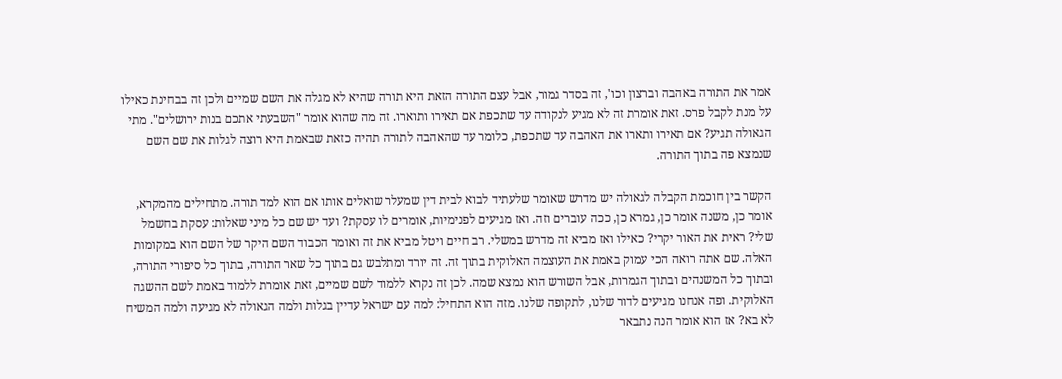אמר את התורה באהבה וברצון וכו', זה בסדר גמור, אבל עצם התורה הזאת היא תורה שהיא לא מגלה את השם שמיים ולכן זה בבחינת כאילו על מנת לקבל פרס. זאת אומרת זה לא מגיע לנקודה עד שתכפת אם תאירו ותוארו. זה מה שהוא אומר "השבעתי אתכם בנות ירושלים". מתי הגאולה תגיע? אם תאירו ותארו את האהבה עד שתכפת, כלומר עד שהאהבה לתורה תהיה כזאת שבאמת היא רוצה לגלות את שם השם שנמצא פה בתוך התורה.

הקשר בין חוכמת הקבלה לגאולה יש מדרש שאומר שלעתיד לבוא לבית דין שמעלר שואלים אותו אם הוא למד תורה. מתחילים מהמקרא, אומר כן, משנה אומר כן, גמרא כן, ככה עוברים וזה. ואז מגיעים לפנימיות, אומרים לו עסקת? ועד יש שם כל מיני שאלות: עסקת בחשמל שלי? ראית את האור יקרי? כאילו ואז מביא זה מדרש במשלי. רב חיים ויטל מביא את זה ואומר הכבוד השם היקר של השם הוא במקומות האלה. שם אתה רואה הכי עמוק באמת את העוצמה האלוקית בתוך זה. זה יורד ומתלבש גם בתוך כל שאר התורה, בתוך כל סיפורי התורה, ובתוך כל המשנהים ובתוך הגמרות, אבל השורש הוא נמצא שמה. לכן זה נקרא ללמוד לשם שמיים, זאת אומרת ללמוד באמת לשם ההשגה האלוקית. ופה אנחנו מגיעים לדור שלנו, לתקופה שלנו. מזה הוא התחיל: למה עם ישראל עדיין בגלות ולמה הגאולה לא מגיעה ולמה המשיח לא בא? אז הוא אומר הנה נתבאר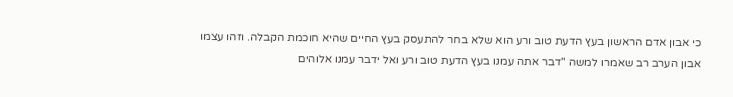כי אבון אדם הראשון בעץ הדעת טוב ורע הוא שלא בחר להתעסק בעץ החיים שהיא חוכמת הקבלה. וזהו עצמו אבון הערב רב שאמרו למשה "דבר אתה עמנו בעץ הדעת טוב ורע ואל ידבר עמנו אלוהים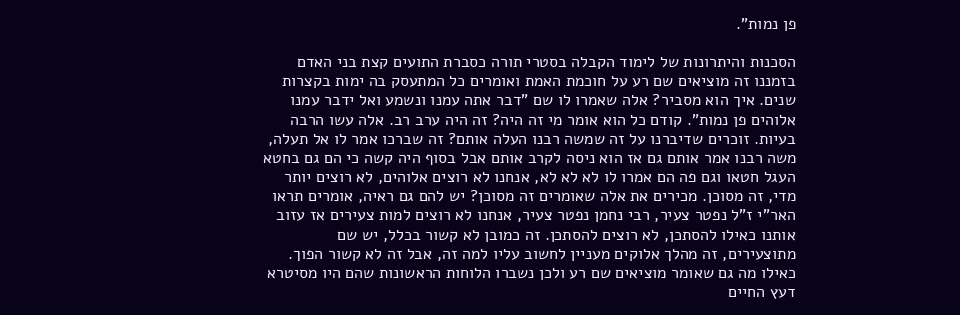פן נמות".

הסכנות והיתרונות של לימוד הקבלה בסטרי תורה כסברת התועים קצת בני האדם בזמננו זה מוציאים שם רע על חוכמת האמת ואומרים כל המתעסק בה ימות בקצרות שנים. איך הוא מסביר? אלה שאמרו לו שם "דבר אתה עמנו ונשמע ואל ידבר עמנו אלוהים פן נמות". קודם כל הוא אומר מי זה היה? זה היה ערב רב. אלה עשו הרבה בעיות. זוכרים שדיברנו על זה שמשה רבנו העלה אותם? זה שברכו אמר לו אל תעלה, משה רבנו אמר אותם גם אז הוא ניסה לקרב אותם אבל בסוף היה קשה כי הם גם בחטא העגל חטאו וגם פה הם אמרו לו לא לא לא, אנחנו לא רוצים אלוהים, לא רוצים יותר מדי, זה מסוכן. מכירים את אלה שאומרים זה מסוכן? יש להם גם ראיה, אומרים תראו האר"י ז"ל נפטר צעיר, רבי נחמן נפטר צעיר, אנחנו לא רוצים למות צעירים אז עזוב אותנו כאילו להסתכן, לא רוצים להסתכן. זה כמובן לא קשור בכלל, יש שם מתוצעירים, זה מהלך אלוקים מעניין לחשוב עליו למה זה, אבל זה לא קשור הפוך. כאילו מה גם שאומר מוציאים שם רע ולכן נשברו הלוחות הראשונות שהם היו מסיטרא דעץ החיים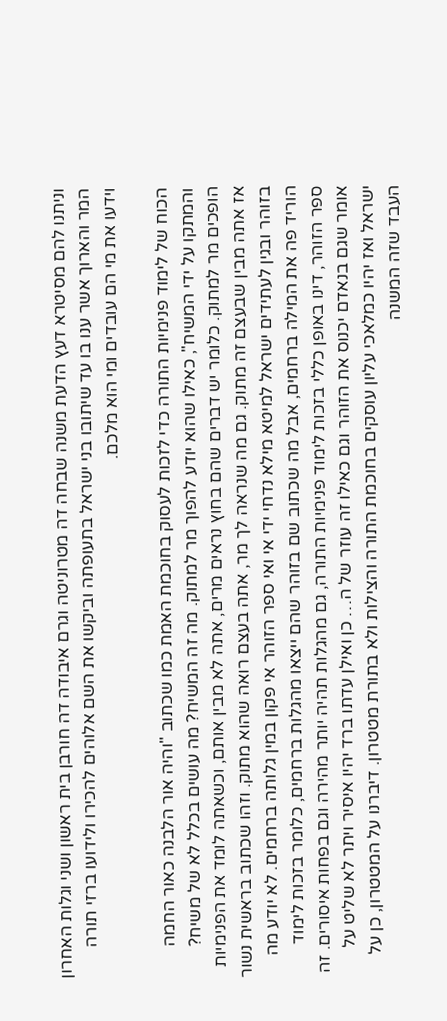וניתנו להם מסיטרא דעץ הדעת משנה שבחה דה מטרוניטה וגרם איבודה דה חורבן בית ראשון ושני וגלות האחרון המר והארוך אשר ענו בו עד שיתובו בני ישראל בתעופתה וביקשו את השם אלוהים להכירו ולידועו ברזי תורה וידעו את מי הם עובדים ומי הוא מלכם.

הכוח של לימוד פנימיות התורה כדי לזכות לעסוק בחוכמת האמת כמו שכתוב "והיה אור הלבנה כאור החמה והמתקו על ידי המשיח", כאילו שהוא יודע להפוך מר למתוק. מה זה המשיח? מה עושים בכלל לא של משיח? הופכים מר למתוק. כלומר יש דברים שהם בחוץ נראים מרים, אתה לא מבין אותם, וכשאתה לומד את הפנימיות אז אתה מבין שבעצם זה מתוק. גם מה שנראה לך מר, אתה בעצם רואה שהוא מתוק. וזהו שכתוב בראשית נשור בזוהר ובגין לעתידים ישראל למיטא מילא נדחי ידי אי ואי ספר הזוהר אי פקון במין גלותה ברחמים. לא יודע מה הוריד פה את המילה ברחמים, אבל מה שכתוב שם בזוהר שהם ייצאו מהגלות ברחמים, כלומר בזכות לימוד ספר הזוהר, דינו באופן כללי בזכות לימוד פנימיות התורה, גם מהגלות תהיה יותר מהירה וגם בפחות איסורים. זה אומר שגם בנאדם יכנוס את הזוהר וגם כאילו זה עוזר של ה… כן ואילן עדתו ברד יהיו איסיר ויתר לא שליט על ישראל ואז יהיו כמלאכי עליון עוסקים בחוכמת התורה והצילות ולא בתורת מטטרון. דיברנו על המטטרון, כן על העבד שזה המשנה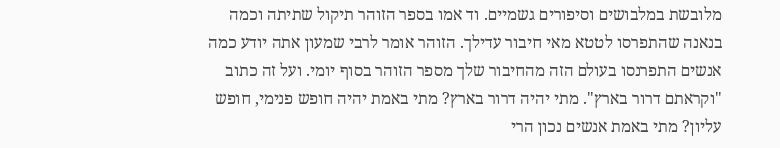מלובשת במלבושים וסיפורים גשמיים. וד אמו בספר הזוהר תיקול שתיתה וכמה בנאנה שהתפרסו לטטא מאי חיבור עדילך. הזוהר אומר לרבי שמעון אתה יודע כמה אנשים התפרנסו בעולם הזה מהחיבור שלך מספר הזוהר בסוף יומי. ועל זה כתוב "וקראתם דרור בארץ". מתי יהיה דרור בארץ? מתי באמת יהיה חופש פנימי, חופש עליון? מתי באמת אנשים נכון הרי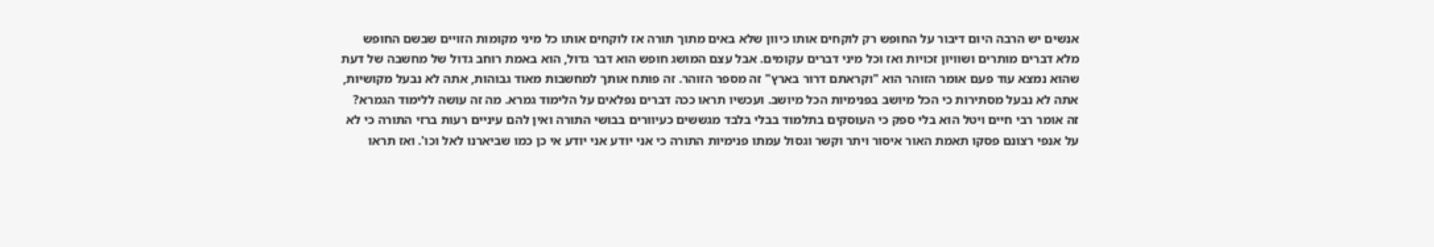אנשים יש הרבה היום דיבור על החופש רק לוקחים אותו כיוון שלא באים מתוך תורה אז לוקחים אותו כל מיני מקומות הזויים שבשם החופש מלא דברים מותרים ושוויון זכויות ואז וכל מיני דברים עקומים. אבל עצם המושג חופש הוא דבר גדול, הוא באמת רוחב גדול של מחשבה של דעת שהוא נמצא עוד פעם אומר הזוהר הוא "וקראתם דרור בארץ" זה מספר הזוהר. זה פותח אותך למחשבות מאוד גבוהות, אתה לא נבעל מקושיות, אתה לא נבעל מסתירות כי הכל מיושב בפנימיות הכל מיושב. ועכשיו תראו ככה דברים נפלאים על הלימוד גמרא. מה זה עושה ללימוד הגמרא? זה אומר רבי חיים ויטל הוא בלי ספק כי העוסקים בתלמוד בבלי בלבד מגששים כעיוורים בבושי התורה ואין להם עיניים רעות ברזי התורה כי לא על אנפי רצונם פסקו תאמת האור איסור ויתר וקשר וגסול עמתו פנימיות התורה כי אני יודע אני יודע אי כן כמו שביארנו לאל וכו'. ואז תראו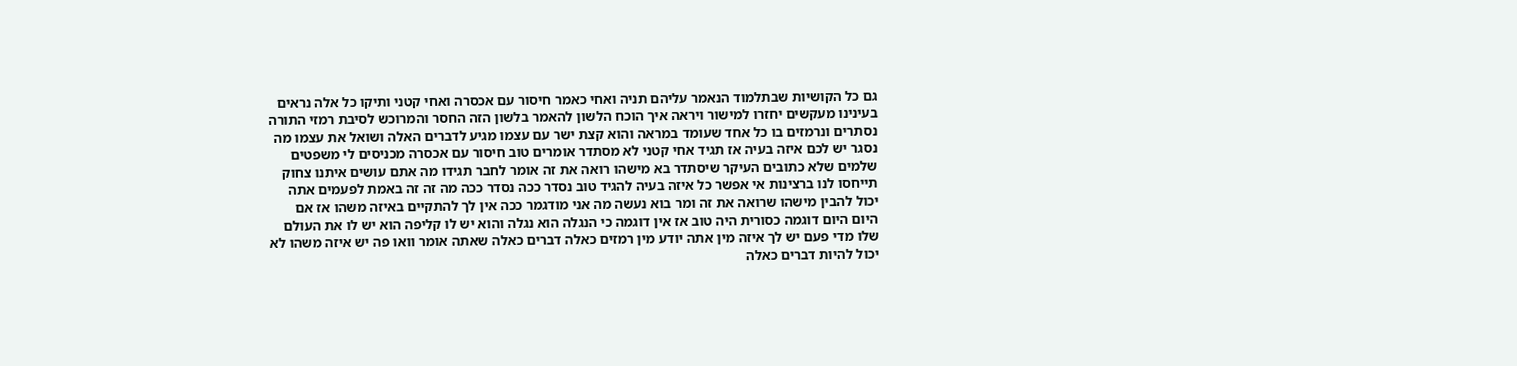גם כל הקושיות שבתלמוד הנאמר עליהם תניה ואחי כאמר חיסור עם אכסרה ואחי קטני ותיקו כל אלה נראים בעינינו מעקשים יחזרו למישור ויראה איך הוכח הלשון להאמר בלשון הזה החסר והמרוכש לסיבת רמזי התורה נסתרים ונרמזים בו כל אחד שעומד במראה והוא קצת ישר עם עצמו מגיע לדברים האלה ושואל את עצמו מה נסגר יש לכם איזה בעיה אז תגיד אחי קטני לא מסתדר אומרים טוב חיסור עם אכסרה מכניסים לי משפטים שלמים שלא כתובים העיקר שיסתדר בא מישהו רואה את זה אומר לחבר תגידו מה אתם עושים איתנו צחוק תייחסו לנו ברצינות אי אפשר כל איזה בעיה להגיד טוב נסדר ככה נסדר ככה מה זה זה באמת לפעמים אתה יכול להבין מישהו שרואה את זה ומר בוא נעשה מה אני מודגמר ככה אין לך להתקיים באיזה משהו אז אם היום היום דוגמה כסורית היה טוב אז אין דוגמה כי הנגלה הוא נגלה והוא יש לו קליפה הוא יש לו את העולם שלו מדי פעם יש לך איזה מין אתה יודע מין רמזים כאלה דברים כאלה שאתה אומר וואו פה יש איזה משהו לא יכול להיות דברים כאלה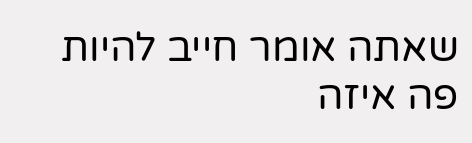שאתה אומר חייב להיות פה איזה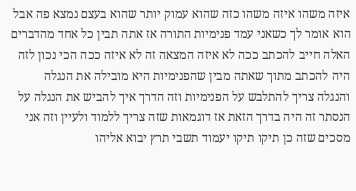איזה משהו איזה משהו כזה שהוא עמוק יותר שהוא בעצם נמצא פה אבל הוא אומר לך כשאני עמד פנימיות התורה אז אתה תבין כל אחד מהדברים האלה חייב להכתב ככה לא איזה המצאה זה לא איזה ככה הכי נכון לזה היה להכתב מתוך שאתה מבין שהפנימיות היא מובילה את הנגלה והנגלה צריך להתלבש על הפנימיות וזה הדרך איך להביש את הנגלה על הנסתר זה היה בדרך הזאת אז דוגמאות שזה צריך ללמוד ולעיין וזה אני מסכים שזה כן תיקו תיקו יעמוד תשבי תרץ יבוא אליהו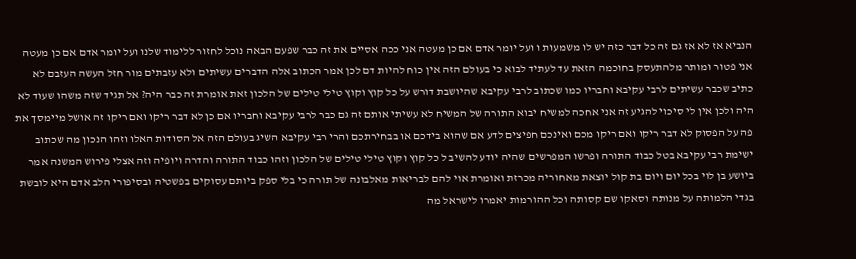הנביא אז לא אז גם זה כל דבר כזה יש לו משמעות ו ועל יומר אדם אם כן מעטה אני ככה אסיים את זה כבר שפעם הבאה נוכל לחזור ללימוד שלנו ועל יומר אדם אם כן מעטה אני פטור ומותר מלהתעסק בחוכמה הזאת עד לעתיד לבוא כי בעולם הזה אין כוח להיות דם לכן אמר הכתוב אלה הדברים עשיתים ולא עזבתים מור חזל העשה העזבם לא כתיב שכבר עשיתים לרבי עקיבא וחבריו כמו שכתוב לרבי עקיבא שהיושבת דורש על כל קוץ וקוץ טילי טילים של הלכון זאת אומרת זה כבר היה? אל תגיד שזה משהו שעוד לא היה ולכן אין לי סיכוי להגיע זה אני אחכה למשיח יבוא התורה של המשיח לא עשיתי אותם זה גם כבר לרבי עקיבא וחבריו אם כן לא דבר ריקו ואם ריקו זה אושל מיימסך את פה על הפסוק לא דבר ריקו ואם ריקו מכם ואינכם חפיצים לדע אם שהוא בידכם או בבחירתכם והרי רבי עקיבא השיג בעולם הזה אל הסודות האלו וזהו הנכון מה שכתוב ישימת רבי עקיבא בטל כבוד התורה ופרשו המפרשים שהיה יודע להשיב ל כל קוץ וקוץ טילי טילים של הלכון וזהו כבוד התורה והדרה ויופיה וזה אצלי פירוש המשנה אמר ביושע בן לוי בכל יום ויום בת קול יוצאת מאחוריה מכרזת ואומרת אוי להם לבריאות מאלבונה של תורה כי בלי ספק ביותם עסוקים בפשטיה ובסיפורי הלב אדם היא לובשת בגדי הלמותה על מנותה וסאקו שם קסותה וכל ההורמות יאמרו לישראל מה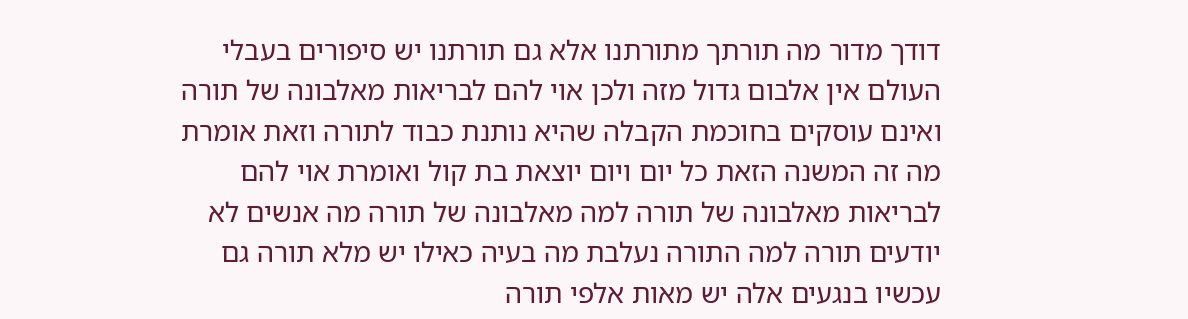דודך מדור מה תורתך מתורתנו אלא גם תורתנו יש סיפורים בעבלי העולם אין אלבום גדול מזה ולכן אוי להם לבריאות מאלבונה של תורה ואינם עוסקים בחוכמת הקבלה שהיא נותנת כבוד לתורה וזאת אומרת מה זה המשנה הזאת כל יום ויום יוצאת בת קול ואומרת אוי להם לבריאות מאלבונה של תורה למה מאלבונה של תורה מה אנשים לא יודעים תורה למה התורה נעלבת מה בעיה כאילו יש מלא תורה גם עכשיו בנגעים אלה יש מאות אלפי תורה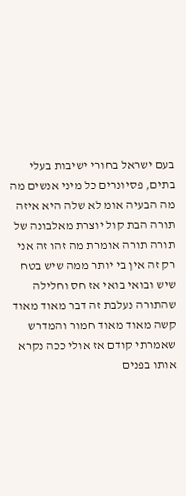בעם ישראל בחורי ישיבות בעלי בתים, פסיונרים כל מיני אנשים מה מה הבעיה אומ לא שלה היא איזה תורה הבת קול יוצרת מאלבונה של תורה תורה אומרת מה זהו זה אני רק זה אין בי יותר ממה שיש בטח שיש ובואי בואי אז חס וחלילה שהתורה נעלבת זה דבר מאוד מאוד קשה מאוד מאוד חמור והמדרש שאמרתי קודם אז אולי ככה נקרא אותו בפנים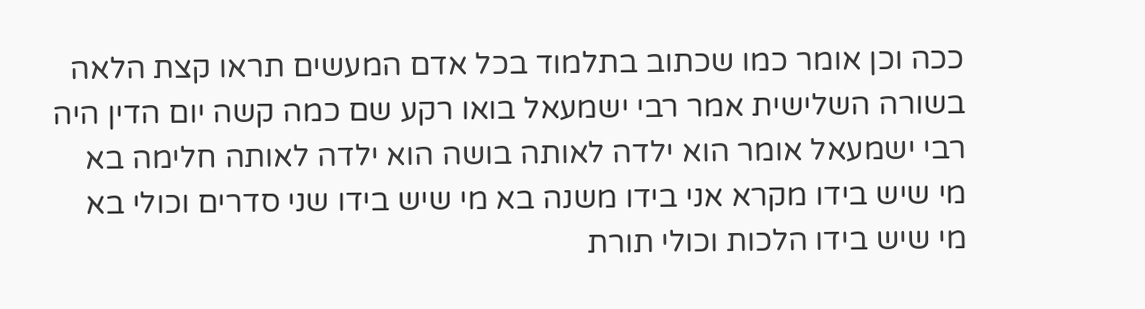ככה וכן אומר כמו שכתוב בתלמוד בכל אדם המעשים תראו קצת הלאה בשורה השלישית אמר רבי ישמעאל בואו רקע שם כמה קשה יום הדין היה רבי ישמעאל אומר הוא ילדה לאותה בושה הוא ילדה לאותה חלימה בא מי שיש בידו מקרא אני בידו משנה בא מי שיש בידו שני סדרים וכולי בא מי שיש בידו הלכות וכולי תורת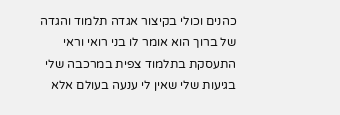כהנים וכולי בקיצור אגדה תלמוד והגדה של ברוך הוא אומר לו בני רואי וראי התעסקת בתלמוד צפית במרכבה שלי בגיעות שלי שאין לי ענעה בעולם אלא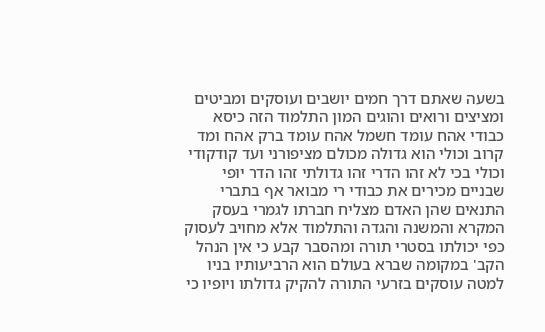בשעה שאתם דרך חמים יושבים ועוסקים ומביטים ומציצים ורואים והוגים המון התלמוד הזה כיסא כבודי אהח עומד חשמל אהח עומד ברק אהח ומד קרוב וכולי הוא גדולה מכולם מציפורני ועד קודקודי וכולי בכי לא זהו הדרי זהו גדולתי זהו הדר יופי שבניים מכירים את כבודי רי מבואר אף בתברי התנאים שהן האדם מצליח חברתו לגמרי בעסק המקרא והמשנה והגדה והתלמוד אלא מחויב לעסוק כפי יכולתו בסטרי תורה ומהסבר קבע כי אין הנהל הקב' במקומה שברא בעולם הוא הרביעותיו בניו למטה עוסקים בזרעי התורה להקיק גדולתו ויופיו כי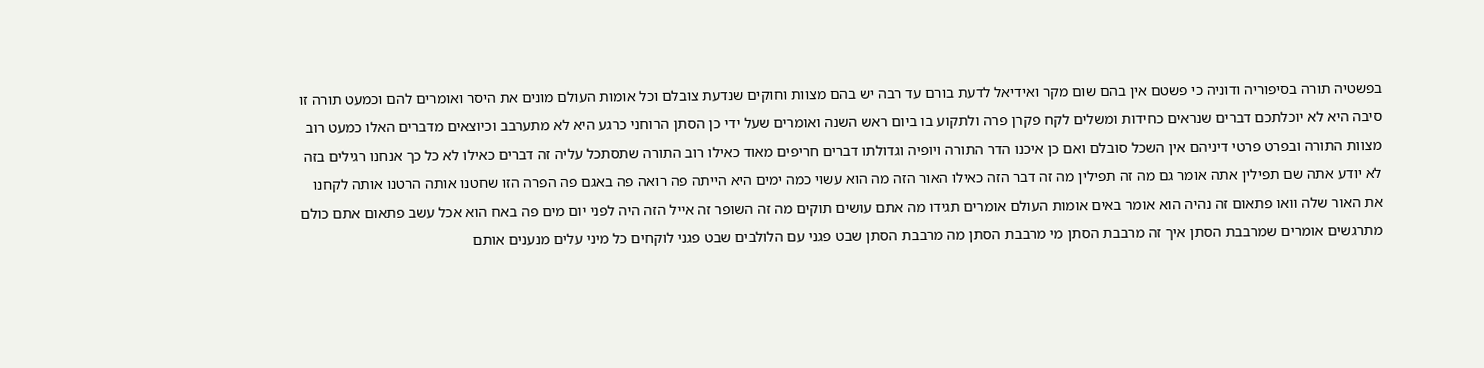בפשטיה תורה בסיפוריה ודוניה כי פשטם אין בהם שום מקר ואידיאל לדעת בורם עד רבה יש בהם מצוות וחוקים שנדעת צובלם וכל אומות העולם מונים את היסר ואומרים להם וכמעט תורה זו סיבה היא לא יוכלתכם דברים שנראים כחידות ומשלים לקח פקרן פרה ולתקוע בו ביום ראש השנה ואומרים שעל ידי כן הסתן הרוחני כרגע היא לא מתערבב וכיוצאים מדברים האלו כמעט רוב מצוות התורה ובפרט פרטי דיניהם אין השכל סובלם ואם כן איכנו הדר התורה ויופיה וגדולתו דברים חריפים מאוד כאילו רוב התורה שתסתכל עליה זה דברים כאילו לא כל כך אנחנו רגילים בזה לא יודע אתה שם תפילין אתה אומר גם מה זה תפילין מה זה דבר הזה כאילו האור הזה מה הוא עשוי כמה ימים היא הייתה פה רואה פה באגם פה הפרה הזו שחטנו אותה הרטנו אותה לקחנו את האור שלה וואו פתאום זה נהיה הוא אומר באים אומות העולם אומרים תגידו מה אתם עושים תוקים מה זה השופר זה אייל הזה היה לפני יום מים פה באח הוא אכל עשב פתאום אתם כולם מתרגשים אומרים שמרבבת הסתן איך זה מרבבת הסתן מי מרבבת הסתן מה מרבבת הסתן שבט פגני עם הלולבים שבט פגני לוקחים כל מיני עלים מנענים אותם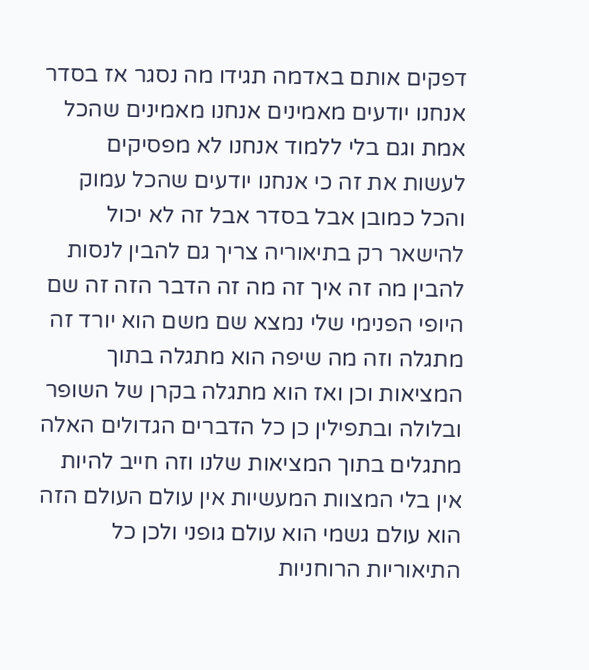דפקים אותם באדמה תגידו מה נסגר אז בסדר אנחנו יודעים מאמינים אנחנו מאמינים שהכל אמת וגם בלי ללמוד אנחנו לא מפסיקים לעשות את זה כי אנחנו יודעים שהכל עמוק והכל כמובן אבל בסדר אבל זה לא יכול להישאר רק בתיאוריה צריך גם להבין לנסות להבין מה זה איך זה מה זה הדבר הזה זה שם היופי הפנימי שלי נמצא שם משם הוא יורד זה מתגלה וזה מה שיפה הוא מתגלה בתוך המציאות וכן ואז הוא מתגלה בקרן של השופר ובלולה ובתפילין כן כל הדברים הגדולים האלה מתגלים בתוך המציאות שלנו וזה חייב להיות אין בלי המצוות המעשיות אין עולם העולם הזה הוא עולם גשמי הוא עולם גופני ולכן כל התיאוריות הרוחניות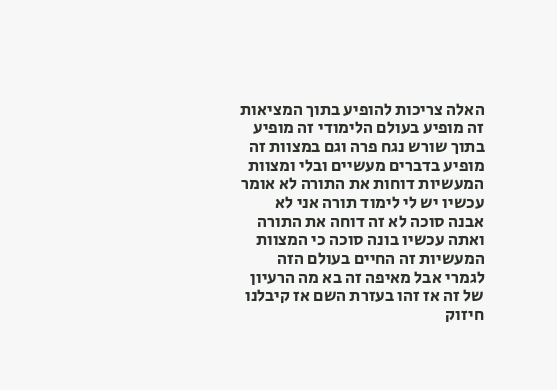האלה צריכות להופיע בתוך המציאות זה מופיע בעולם הלימודי זה מופיע בתוך שורש נגח פרה וגם במצוות זה מופיע בדברים מעשיים ובלי ומצוות המעשיות דוחות את התורה לא אומר עכשיו יש לי לימוד תורה אני לא אבנה סוכה לא זה דוחה את התורה ואתה עכשיו בונה סוכה כי המצוות המעשיות זה החיים בעולם הזה לגמרי אבל מאיפה זה בא מה הרעיון של זה אז זהו בעזרת השם אז קיבלנו חיזוק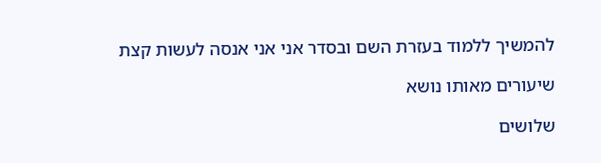להמשיך ללמוד בעזרת השם ובסדר אני אני אנסה לעשות קצת

שיעורים מאותו נושא

שלושים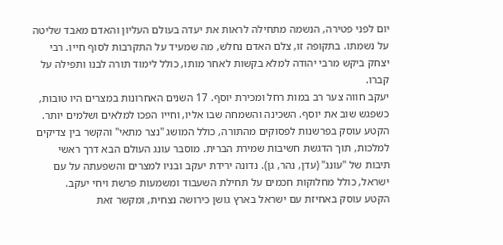יום לפני פטירה, הנשמה מתחילה לראות את יעדה בעולם העליון והאדם מאבד שליטה על נשמתו. בתקופה זו, צלם האדם נחלש, מה שמעיד על התקרבות לסוף חייו. רבי יצחק ביקש מרבי יהודה למלא בקשות לאחר מותו, כולל לימוד תורה לבנו ותפילה על קברו.
יעקב חווה צער רב במות רחל ומכירת יוסף. 17 השנים האחרונות במצרים היו טובות, כשפגש שוב את יוסף. השכינה והשמחה שבו אליו, וחייו הפכו למלאים ושלמים יותר.
הקטע עוסק בפרשנות לפסוקים מהתורה, כולל המושג "נצר מתאי" והקשר בין צדיקים למלכות, תוך הדגשת חשיבות שמירת הברית. מוסבר עונג העולם הבא דרך ראשי תיבות של "עונג" (עדן, נהר, גן). נדונה ירידת יעקב ובניו למצרים והשפעתה על עם ישראל, כולל מחלוקות חכמים על תחילת השעבוד ומשמעות פרשת ויחי יעקב.
הקטע עוסק באחיזת עם ישראל בארץ גושן כירושה נצחית, ומקשר זאת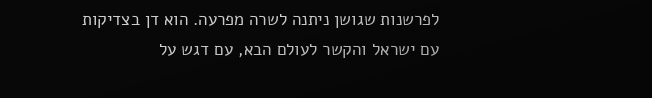לפרשנות שגושן ניתנה לשרה מפרעה. הוא דן בצדיקות עם ישראל והקשר לעולם הבא, עם דגש על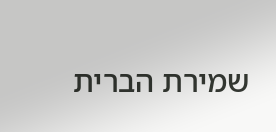שמירת הברית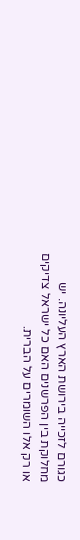כגורם לזכייה בירושת הארץ העליונה. יש מחלוקת בין הפרשנים האם כל ישראל צדיקים או רק אלו השומרים על הברית.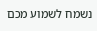נשמח לשמוע מכם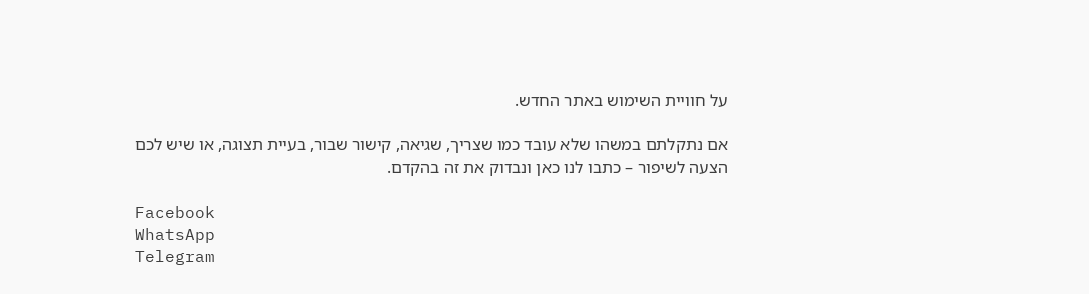על חוויית השימוש באתר החדש.

אם נתקלתם במשהו שלא עובד כמו שצריך, שגיאה, קישור שבור, בעיית תצוגה, או שיש לכם הצעה לשיפור – כתבו לנו כאן ונבדוק את זה בהקדם.

Facebook
WhatsApp
Telegram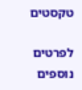טקסטים

לפרטים נוספים